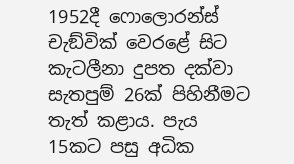1952දී ෆොලොරන්ස් චැඞ්වික් වෙරළේ සිට කැටලීනා දුපත දක්වා සැතපුම් 26ක් පිහිනීමට තැත් කළාය. පැය 15කට පසු අධික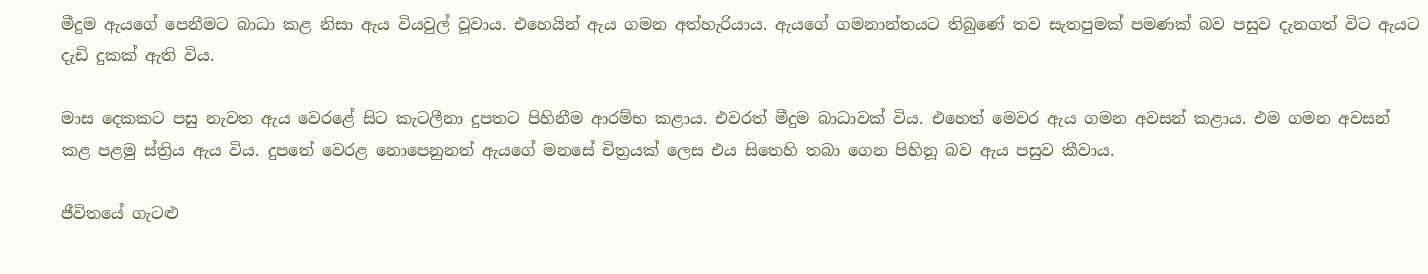මීදුම ඇයගේ පෙනීමට බාධා කළ නිසා ඇය වියවුල් වූවාය. එහෙයින් ඇය ගමන අත්හැරියාය. ඇයගේ ගමනාන්තයට තිබුණේ තව සැතපුමක් පමණක් බව පසුව දැනගත් විට ඇයට දැඩි දුකක් ඇති විය.

මාස දෙකකට පසු නැවත ඇය වෙරළේ සිට කැටලීනා දුපතට පිහිනීම ආරම්භ කළාය. එවරත් මීදුම බාධාවක් විය. එහෙත් මෙවර ඇය ගමන අවසන් කළාය. එම ගමන අවසන් කළ පළමු ස්ත්‍රිය ඇය විය. දුපතේ වෙරළ නොපෙනුනත් ඇයගේ මනසේ චිත්‍රයක් ලෙස එය සිතෙහි තබා ගෙන පිහිනූ බව ඇය පසුව කීවාය.

ජීවිතයේ ගැටළු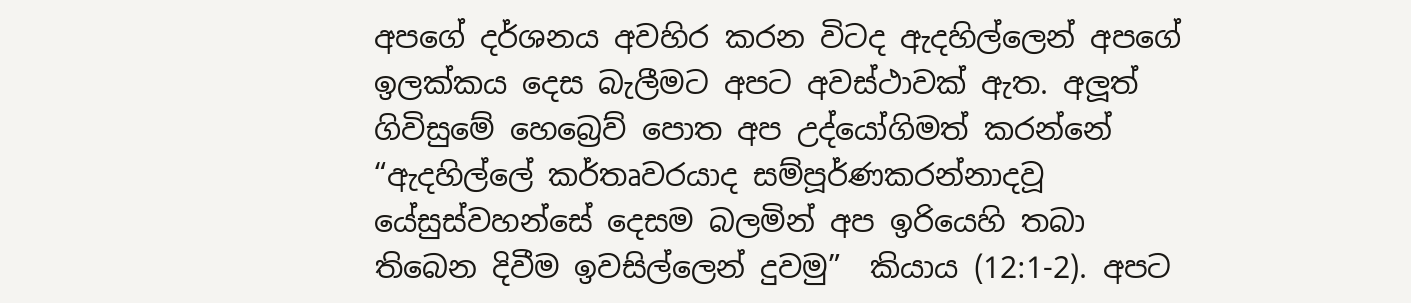අපගේ දර්ශනය අවහිර කරන විටද ඇදහිල්ලෙන් අපගේ ඉලක්කය දෙස බැලීමට අපට අවස්ථාවක් ඇත. අලූත් ගිවිසුමේ හෙබ්‍රෙව් පොත අප උද්යෝගිමත් කරන්නේ “ඇදහිල්ලේ කර්තෘවරයාද සම්පූර්ණකරන්නාදවූ යේසුස්වහන්සේ දෙසම බලමින් අප ඉරියෙහි තබා තිබෙන දිවීම ඉවසිල්ලෙන් දුවමු”  කියාය (12:1-2). අපට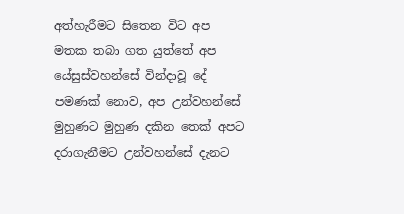අත්හැරීමට සිතෙන විට අප මතක තබා ගත යුත්තේ අප යේසුස්වහන්සේ වින්දාවූ දේ පමණක් නොව, අප උන්වහන්සේ මුහුණට මුහුණ දකින තෙක් අපට දරාගැනීමට උන්වහන්සේ දැනට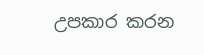උපකාර කරන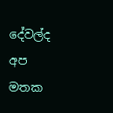දේවල්ද අප මතක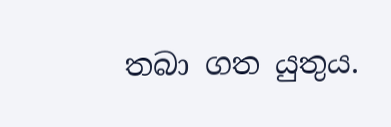තබා ගත යුතුය.